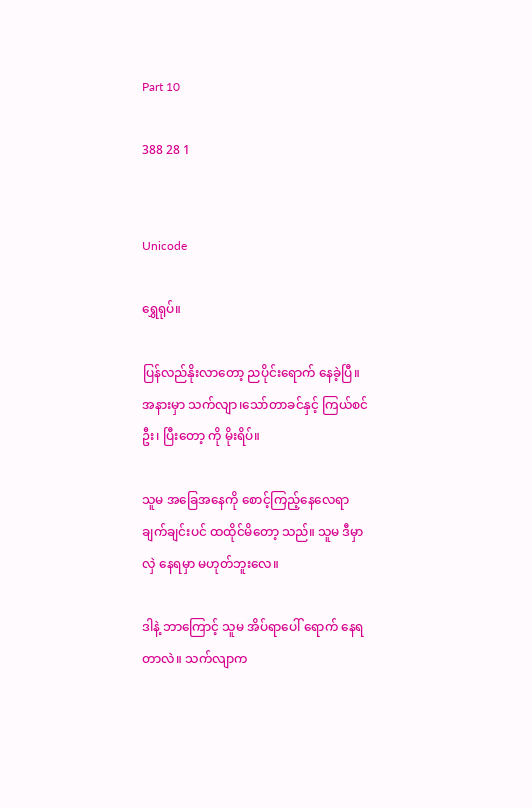Part 10

388 28 1


Unicode

ရွှေရုပ်။

ပြန်လည်နိုးလာတော့ ညပိုင်းရောက် နေခဲ့ပြီ။ အနားမှာ သက်လျာ၊သော်တာခင်နှင့် ကြယ်စင်ဦး၊ ပြီးတော့ ကို မိုးရိပ်။

သူမ အခြေအနေကို စောင့်ကြည့်နေလေရာ ချက်ချင်းပင် ထထိုင်မိတော့ သည်။ သူမ ဒီမှာ လှဲ နေရမှာ မဟုတ်ဘူးလေ။

ဒါနဲ့ ဘာကြောင့် သူမ အိပ်ရာပေါ် ရောက် နေရတာလဲ။ သက်လျာက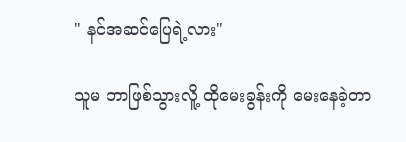" နင်အဆင်ပြေရဲ့လား"

သူမ ဘာဖြစ်သွားလိူ့ ထိုမေးခွန်းကို မေးနေခဲ့တာ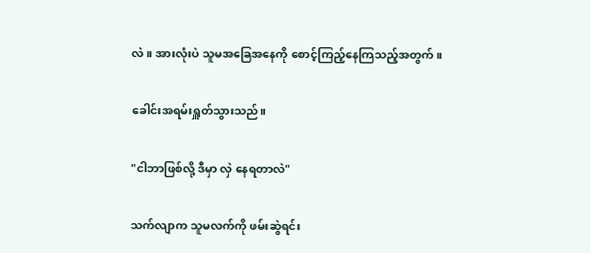လဲ။ အားလုံးပဲ သူမအခြေအနေကို စောင့်ကြည့်နေကြသည့်အတွက်။

ခေါင်းအရမ်းရှူတ်သွားသည်။

"ငါဘာဖြစ်လို့ ဒီမှာ လှဲ နေရတာလဲ"

သက်လျာက သူမလက်ကို ဖမ်းဆွဲရင်း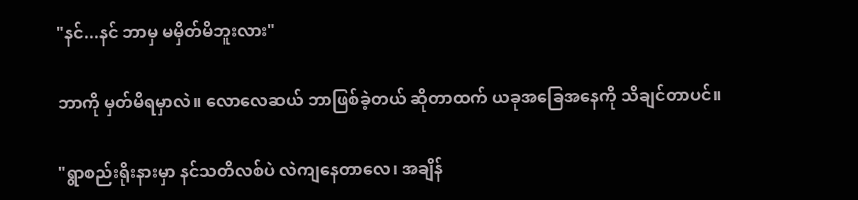"နင်...နင် ဘာမှ မမှိတ်မိဘူးလား"

ဘာကို မှတ်မိရမှာလဲ။ လောလေဆယ် ဘာဖြစ်ခဲ့တယ် ဆိုတာထက် ယခုအခြေအနေကို သိချင်တာပင်။

"ရွာစည်းရိုးနားမှာ နင်သတိလစ်ပဲ လဲကျနေတာလေ၊ အချိန်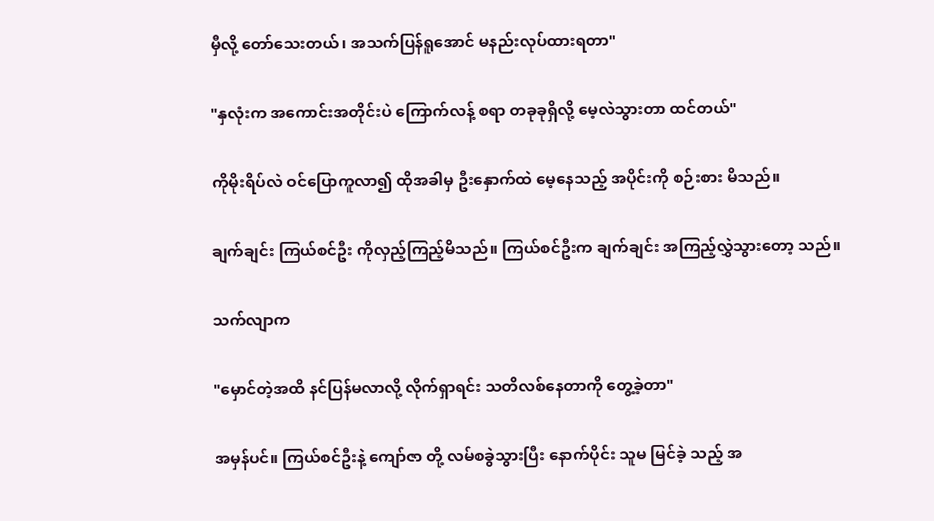မှီလို့ တော်သေးတယ်၊ အသက်ပြန်ရူအောင် မနည်းလုပ်ထားရတာ"

"နှလုံးက အကောင်းအတိုင်းပဲ ကြောက်လန့် စရာ တခုခုရှိလို့ မေ့လဲသွားတာ ထင်တယ်"

ကိုမိုးရိပ်လဲ ဝင်ပြောကူလာ၍ ထိုအခါမှ ဦးနှောက်ထဲ မေ့နေသည့် အပိုင်းကို စဉ်းစား မိသည်။

ချက်ချင်း ကြယ်စင်ဦး ကိုလှည့်ကြည့်မိသည်။ ကြယ်စင်ဦးက ချက်ချင်း အကြည့်လွှဲသွားတော့ သည်။

သက်လျာက

"မှောင်တဲ့အထိ နင်ပြန်မလာလို့ လိုက်ရှာရင်း သတိလစ်နေတာကို တွေ့ခဲ့တာ"

အမှန်ပင်။ ကြယ်စင်ဦးနဲ့ ကျော်ဇာ တို့ လမ်စခွဲသွားပြီး နောက်ပိုင်း သူမ မြင်ခဲ့ သည့် အ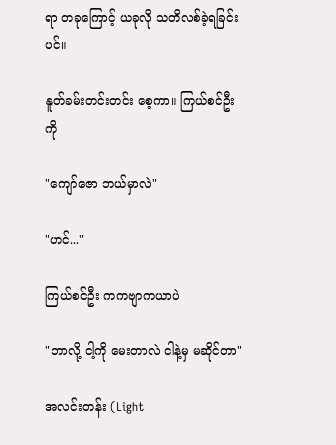ရာ တခုကြောင့် ယခုလို သတိလစ်ခဲ့ရခြင်းပင်။

နူတ်ခမ်းတင်းတင်း စေ့ကာ။ ကြယ်စင်ဦးကို

"ကျော်ဇော ဘယ်မှာလဲ"

"ဟင်..."

ကြယ်စင်ဦး ကကဗျာကယာပဲ

"ဘာလို့ ငါ့ကို မေးတာလဲ ငါနဲ့မှ မဆိုင်တာ"

အလင်းတန်း (Light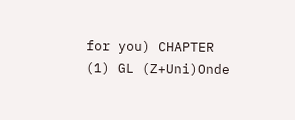for you) CHAPTER (1) GL (Z+Uni)Onde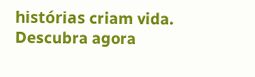histórias criam vida. Descubra agora